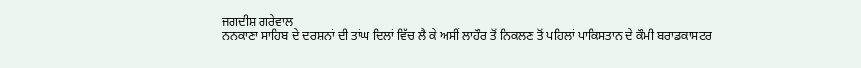ਜਗਦੀਸ਼ ਗਰੇਵਾਲ
ਨਨਕਾਣਾ ਸਾਹਿਬ ਦੇ ਦਰਸ਼ਨਾਂ ਦੀ ਤਾਂਘ ਦਿਲਾਂ ਵਿੱਚ ਲੈ ਕੇ ਅਸੀਂ ਲਾਹੌਰ ਤੋਂ ਨਿਕਲਣ ਤੋਂ ਪਹਿਲਾਂ ਪਾਕਿਸਤਾਨ ਦੇ ਕੌਮੀ ਬਰਾਡਕਾਸਟਰ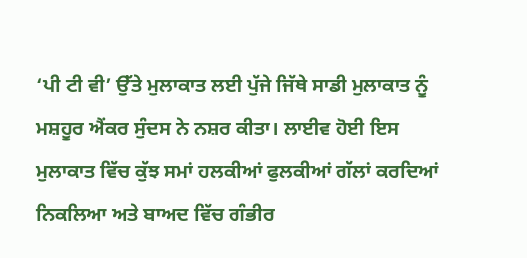‘ਪੀ ਟੀ ਵੀ’ ਉੱਤੇ ਮੁਲਾਕਾਤ ਲਈ ਪੁੱਜੇ ਜਿੱਥੇ ਸਾਡੀ ਮੁਲਾਕਾਤ ਨੂੰ ਮਸ਼ਹੂਰ ਐਂਕਰ ਸੁੰਦਸ ਨੇ ਨਸ਼ਰ ਕੀਤਾ। ਲਾਈਵ ਹੋਈ ਇਸ ਮੁਲਾਕਾਤ ਵਿੱਚ ਕੁੱਝ ਸਮਾਂ ਹਲਕੀਆਂ ਫੁਲਕੀਆਂ ਗੱਲਾਂ ਕਰਦਿਆਂ ਨਿਕਲਿਆ ਅਤੇ ਬਾਅਦ ਵਿੱਚ ਗੰਭੀਰ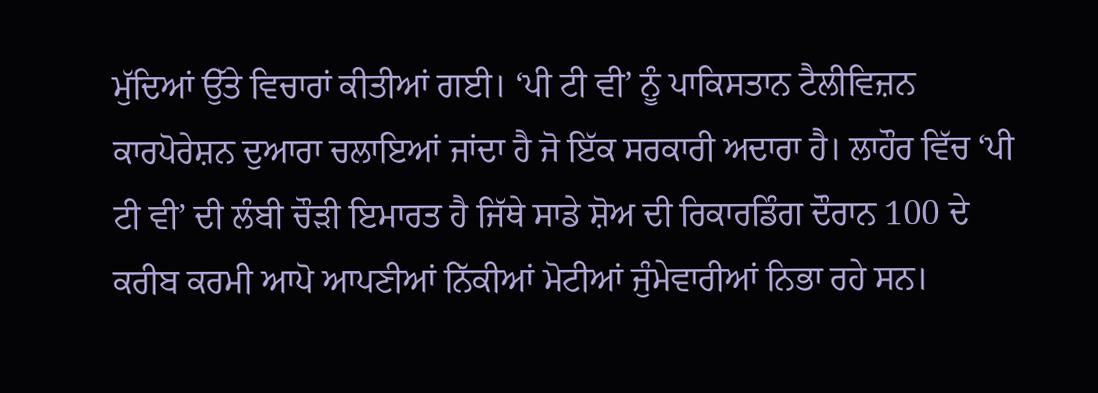ਮੁੱਦਿਆਂ ਉੱਤੇ ਵਿਚਾਰਾਂ ਕੀਤੀਆਂ ਗਈ। ‘ਪੀ ਟੀ ਵੀ’ ਨੂੰ ਪਾਕਿਸਤਾਨ ਟੈਲੀਵਿਜ਼ਨ ਕਾਰਪੋਰੇਸ਼ਨ ਦੁਆਰਾ ਚਲਾਇਆਂ ਜਾਂਦਾ ਹੈ ਜੋ ਇੱਕ ਸਰਕਾਰੀ ਅਦਾਰਾ ਹੈ। ਲਾਹੌਰ ਵਿੱਚ ‘ਪੀ ਟੀ ਵੀ’ ਦੀ ਲੰਬੀ ਚੌੜੀ ਇਮਾਰਤ ਹੈ ਜਿੱਥੇ ਸਾਡੇ ਸ਼ੋਅ ਦੀ ਰਿਕਾਰਡਿੰਗ ਦੌਰਾਨ 100 ਦੇ ਕਰੀਬ ਕਰਮੀ ਆਪੋ ਆਪਣੀਆਂ ਨਿੱਕੀਆਂ ਮੋਟੀਆਂ ਜੁੰਮੇਵਾਰੀਆਂ ਨਿਭਾ ਰਹੇ ਸਨ।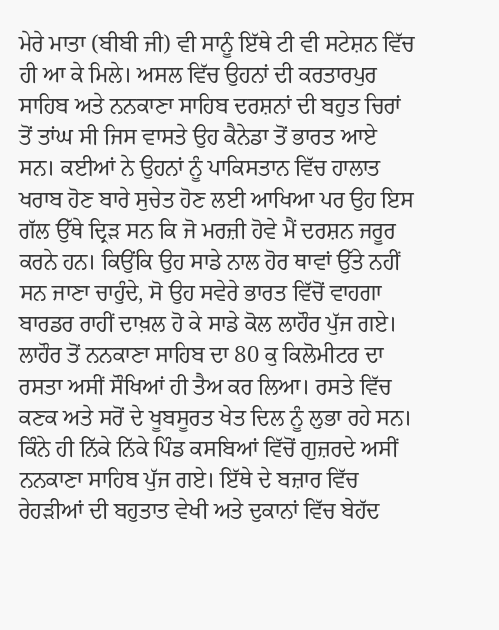ਮੇਰੇ ਮਾਤਾ (ਬੀਬੀ ਜੀ) ਵੀ ਸਾਨੂੰ ਇੱਥੇ ਟੀ ਵੀ ਸਟੇਸ਼ਨ ਵਿੱਚ ਹੀ ਆ ਕੇ ਮਿਲੇ। ਅਸਲ ਵਿੱਚ ਉਹਨਾਂ ਦੀ ਕਰਤਾਰਪੁਰ ਸਾਹਿਬ ਅਤੇ ਨਨਕਾਣਾ ਸਾਹਿਬ ਦਰਸ਼ਨਾਂ ਦੀ ਬਹੁਤ ਚਿਰਾਂ ਤੋਂ ਤਾਂਘ ਸੀ ਜਿਸ ਵਾਸਤੇ ਉਹ ਕੈਨੇਡਾ ਤੋਂ ਭਾਰਤ ਆਏ ਸਨ। ਕਈਆਂ ਨੇ ਉਹਨਾਂ ਨੂੰ ਪਾਕਿਸਤਾਨ ਵਿੱਚ ਹਾਲਾਤ ਖਰਾਬ ਹੋਣ ਬਾਰੇ ਸੁਚੇਤ ਹੋਣ ਲਈ ਆਖਿਆ ਪਰ ਉਹ ਇਸ ਗੱਲ ਉੱਥੇ ਦ੍ਰਿੜ ਸਨ ਕਿ ਜੋ ਮਰਜ਼ੀ ਹੋਵੇ ਮੈਂ ਦਰਸ਼ਨ ਜਰੂਰ ਕਰਨੇ ਹਨ। ਕਿਉਂਕਿ ਉਹ ਸਾਡੇ ਨਾਲ ਹੋਰ ਥਾਵਾਂ ਉੱਤੇ ਨਹੀਂ ਸਨ ਜਾਣਾ ਚਾਹੁੰਦੇ, ਸੋ ਉਹ ਸਵੇਰੇ ਭਾਰਤ ਵਿੱਚੋਂ ਵਾਹਗਾ ਬਾਰਡਰ ਰਾਹੀਂ ਦਾਖ਼ਲ ਹੋ ਕੇ ਸਾਡੇ ਕੋਲ ਲਾਹੌਰ ਪੁੱਜ ਗਏ।
ਲਾਹੌਰ ਤੋਂ ਨਨਕਾਣਾ ਸਾਹਿਬ ਦਾ 80 ਕੁ ਕਿਲੋਮੀਟਰ ਦਾ ਰਸਤਾ ਅਸੀਂ ਸੌਖਿਆਂ ਹੀ ਤੈਅ ਕਰ ਲਿਆ। ਰਸਤੇ ਵਿੱਚ ਕਣਕ ਅਤੇ ਸਰੋਂ ਦੇ ਖੂਬਸੂਰਤ ਖੇਤ ਦਿਲ ਨੂੰ ਲੁਭਾ ਰਹੇ ਸਨ। ਕਿੰਨੇ ਹੀ ਨਿੱਕੇ ਨਿੱਕੇ ਪਿੰਡ ਕਸਬਿਆਂ ਵਿੱਚੋਂ ਗੁਜ਼ਰਦੇ ਅਸੀਂ ਨਨਕਾਣਾ ਸਾਹਿਬ ਪੁੱਜ ਗਏ। ਇੱਥੇ ਦੇ ਬਜ਼ਾਰ ਵਿੱਚ ਰੇਹੜੀਆਂ ਦੀ ਬਹੁਤਾਤ ਵੇਖੀ ਅਤੇ ਦੁਕਾਨਾਂ ਵਿੱਚ ਬੇਹੱਦ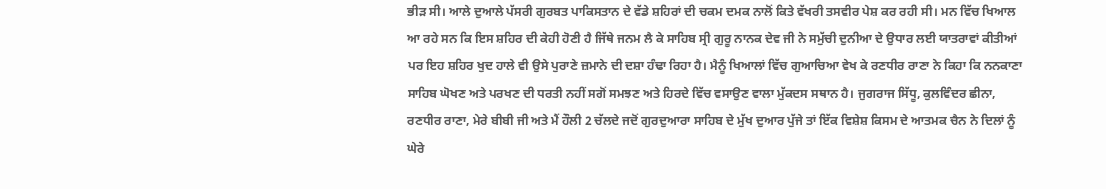ਭੀੜ ਸੀ। ਆਲੇ ਦੁਆਲੇ ਪੱਸਰੀ ਗੁਰਬਤ ਪਾਕਿਸਤਾਨ ਦੇ ਵੱਡੇ ਸ਼ਹਿਰਾਂ ਦੀ ਚਕਮ ਦਮਕ ਨਾਲੋਂ ਕਿਤੇ ਵੱਖਰੀ ਤਸਵੀਰ ਪੇਸ਼ ਕਰ ਰਹੀ ਸੀ। ਮਨ ਵਿੱਚ ਖਿਆਲ ਆ ਰਹੇ ਸਨ ਕਿ ਇਸ ਸ਼ਹਿਰ ਦੀ ਕੇਹੀ ਹੋਣੀ ਹੈ ਜਿੱਥੇ ਜਨਮ ਲੈ ਕੇ ਸਾਹਿਬ ਸ੍ਰੀ ਗੁਰੂ ਨਾਨਕ ਦੇਵ ਜੀ ਨੇ ਸਮੁੱਚੀ ਦੁਨੀਆ ਦੇ ਉਧਾਰ ਲਈ ਯਾਤਰਾਵਾਂ ਕੀਤੀਆਂ ਪਰ ਇਹ ਸ਼ਹਿਰ ਖੁਦ ਹਾਲੇ ਵੀ ਉਸੇ ਪੁਰਾਣੇ ਜ਼ਮਾਨੇ ਦੀ ਦਸ਼ਾ ਹੰਢਾ ਰਿਹਾ ਹੈ। ਮੈਨੂੰ ਖਿਆਲਾਂ ਵਿੱਚ ਗੁਆਚਿਆ ਵੇਖ ਕੇ ਰਣਧੀਰ ਰਾਣਾ ਨੇ ਕਿਹਾ ਕਿ ਨਨਕਾਣਾ ਸਾਹਿਬ ਘੋਖਣ ਅਤੇ ਪਰਖਣ ਦੀ ਧਰਤੀ ਨਹੀਂ ਸਗੋਂ ਸਮਝਣ ਅਤੇ ਹਿਰਦੇ ਵਿੱਚ ਵਸਾਉਣ ਵਾਲਾ ਮੁੱਕਦਸ ਸਥਾਨ ਹੈ। ਜੁਗਰਾਜ ਸਿੱਧੂ, ਕੁਲਵਿੰਦਰ ਛੀਨਾ, ਰਣਧੀਰ ਰਾਣਾ, ਮੇਰੇ ਬੀਬੀ ਜੀ ਅਤੇ ਮੈਂ ਹੌਲੀ 2 ਚੱਲਦੇ ਜਦੋਂ ਗੁਰਦੁਆਰਾ ਸਾਹਿਬ ਦੇ ਮੁੱਖ ਦੁਆਰ ਪੁੱਜੇ ਤਾਂ ਇੱਕ ਵਿਸ਼ੇਸ਼ ਕਿਸਮ ਦੇ ਆਤਮਕ ਚੈਨ ਨੇ ਦਿਲਾਂ ਨੂੰ ਘੇਰੇ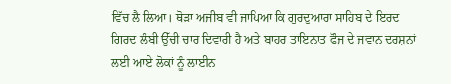ਵਿੱਚ ਲੈ ਲਿਆ। ਥੋੜਾ ਅਜੀਬ ਵੀ ਜਾਪਿਆ ਕਿ ਗੁਰਦੁਆਰਾ ਸਾਹਿਬ ਦੇ ਇਰਦ ਗਿਰਦ ਲੰਬੀ ਉੱਚੀ ਚਾਰ ਦਿਵਾਰੀ ਹੈ ਅਤੇ ਬਾਹਰ ਤਾਇਨਾਤ ਫੌਜ ਦੇ ਜਵਾਨ ਦਰਸ਼ਨਾਂ ਲਈ ਆਏ ਲੋਕਾਂ ਨੂੰ ਲਾਈਨ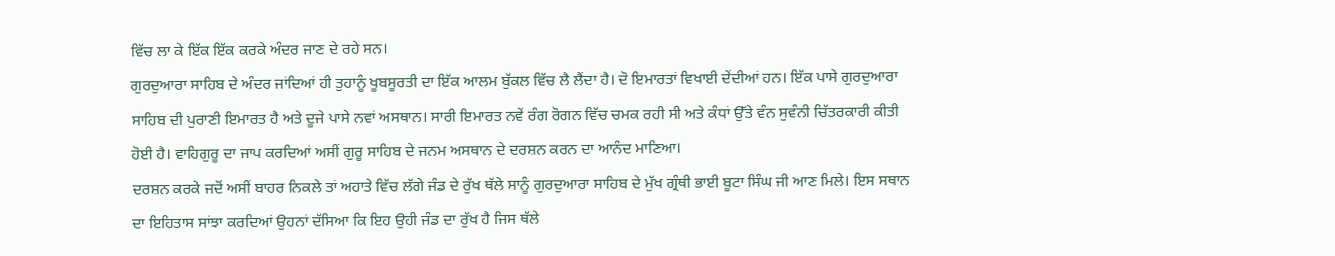ਵਿੱਚ ਲਾ ਕੇ ਇੱਕ ਇੱਕ ਕਰਕੇ ਅੰਦਰ ਜਾਣ ਦੇ ਰਹੇ ਸਨ।
ਗੁਰਦੁਆਰਾ ਸਾਹਿਬ ਦੇ ਅੰਦਰ ਜਾਂਦਿਆਂ ਹੀ ਤੁਹਾਨੂੰ ਖੂਬਸੂਰਤੀ ਦਾ ਇੱਕ ਆਲਮ ਬੁੱਕਲ ਵਿੱਚ ਲੈ ਲੈਂਦਾ ਹੈ। ਦੋ ਇਮਾਰਤਾਂ ਵਿਖਾਈ ਦੇਂਦੀਆਂ ਹਨ। ਇੱਕ ਪਾਸੇ ਗੁਰਦੁਆਰਾ ਸਾਹਿਬ ਦੀ ਪੁਰਾਣੀ ਇਮਾਰਤ ਹੈ ਅਤੇ ਦੂਜੇ ਪਾਸੇ ਨਵਾਂ ਅਸਥਾਨ। ਸਾਰੀ ਇਮਾਰਤ ਨਵੇਂ ਰੰਗ ਰੋਗਨ ਵਿੱਚ ਚਮਕ ਰਹੀ ਸੀ ਅਤੇ ਕੰਧਾਂ ਉੱਤੇ ਵੰਨ ਸੁਵੰਨੀ ਚਿੱਤਰਕਾਰੀ ਕੀਤੀ ਹੋਈ ਹੈ। ਵਾਹਿਗੁਰੂ ਦਾ ਜਾਪ ਕਰਦਿਆਂ ਅਸੀਂ ਗੁਰੂ ਸਾਹਿਬ ਦੇ ਜਨਮ ਅਸਥਾਨ ਦੇ ਦਰਸ਼ਨ ਕਰਨ ਦਾ ਆਨੰਦ ਮਾਣਿਆ।
ਦਰਸ਼ਨ ਕਰਕੇ ਜਦੋਂ ਅਸੀਂ ਬਾਹਰ ਨਿਕਲੇ ਤਾਂ ਅਹਾਤੇ ਵਿੱਚ ਲੱਗੇ ਜੰਡ ਦੇ ਰੁੱਖ ਥੱਲੇ ਸਾਨੂੰ ਗੁਰਦੁਆਰਾ ਸਾਹਿਬ ਦੇ ਮੁੱਖ ਗ੍ਰੰਥੀ ਭਾਈ ਬੂਟਾ ਸਿੰਘ ਜੀ ਆਣ ਮਿਲੇ। ਇਸ ਸਥਾਨ ਦਾ ਇਹਿਤਾਸ ਸਾਂਝਾ ਕਰਦਿਆਂ ਉਹਨਾਂ ਦੱਸਿਆ ਕਿ ਇਹ ਉਹੀ ਜੰਡ ਦਾ ਰੁੱਖ ਹੈ ਜਿਸ ਥੱਲੇ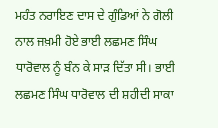ਮਹੰਤ ਨਰਾਇਣ ਦਾਸ ਦੇ ਗੁੰਡਿਆਂ ਨੇ ਗੋਲੀ ਨਾਲ ਜਖ਼ਮੀ ਹੋਏ ਭਾਈ ਲਛਮਣ ਸਿੰਘ ਧਾਰੋਵਾਲ ਨੂੰ ਬੰਨ ਕੇ ਸਾੜ ਦਿੱਤਾ ਸੀ। ਭਾਈ ਲਛਮਣ ਸਿੰਘ ਧਾਰੋਵਾਲ ਦੀ ਸ਼ਹੀਦੀ ਸਾਕਾ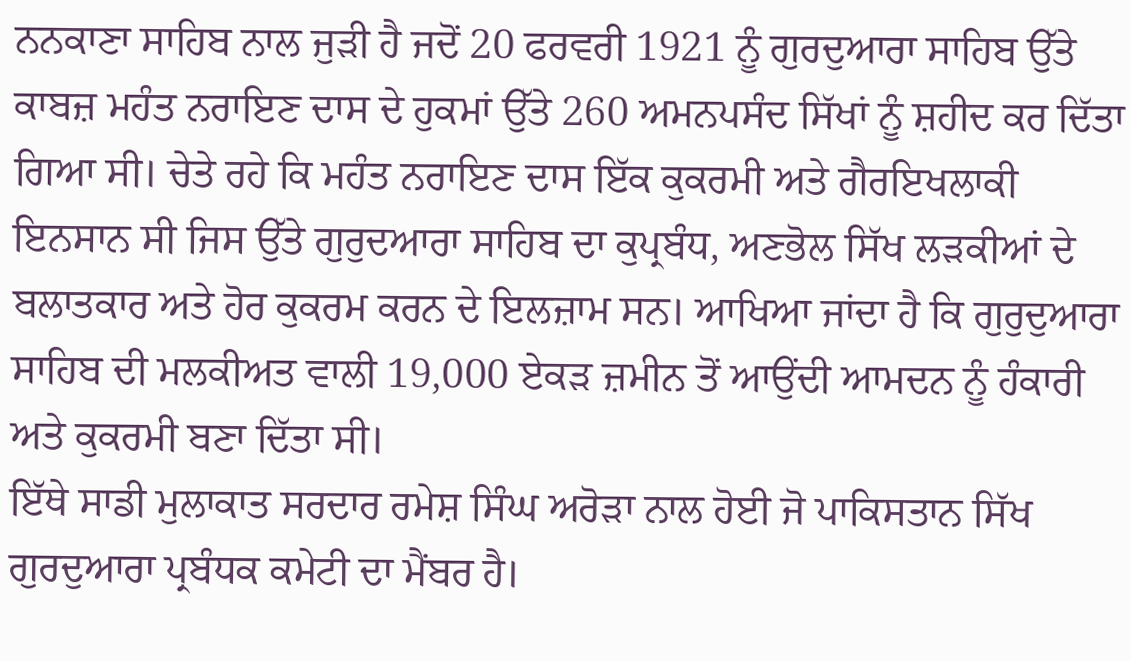ਨਨਕਾਣਾ ਸਾਹਿਬ ਨਾਲ ਜੁੜੀ ਹੈ ਜਦੋਂ 20 ਫਰਵਰੀ 1921 ਨੂੰ ਗੁਰਦੁਆਰਾ ਸਾਹਿਬ ਉੱਤੇ ਕਾਬਜ਼ ਮਹੰਤ ਨਰਾਇਣ ਦਾਸ ਦੇ ਹੁਕਮਾਂ ਉੱਤੇ 260 ਅਮਨਪਸੰਦ ਸਿੱਖਾਂ ਨੂੰ ਸ਼ਹੀਦ ਕਰ ਦਿੱਤਾ ਗਿਆ ਸੀ। ਚੇਤੇ ਰਹੇ ਕਿ ਮਹੰਤ ਨਰਾਇਣ ਦਾਸ ਇੱਕ ਕੁਕਰਮੀ ਅਤੇ ਗੈਰਇਖਲਾਕੀ ਇਨਸਾਨ ਸੀ ਜਿਸ ਉੱਤੇ ਗੁਰੁਦਆਰਾ ਸਾਹਿਬ ਦਾ ਕੁਪ੍ਰਬੰਧ, ਅਣਭੋਲ ਸਿੱਖ ਲੜਕੀਆਂ ਦੇ ਬਲਾਤਕਾਰ ਅਤੇ ਹੋਰ ਕੁਕਰਮ ਕਰਨ ਦੇ ਇਲਜ਼ਾਮ ਸਨ। ਆਖਿਆ ਜਾਂਦਾ ਹੈ ਕਿ ਗੁਰੁਦੁਆਰਾ ਸਾਹਿਬ ਦੀ ਮਲਕੀਅਤ ਵਾਲੀ 19,000 ਏਕੜ ਜ਼ਮੀਨ ਤੋਂ ਆਉਂਦੀ ਆਮਦਨ ਨੂੰ ਹੰਕਾਰੀ ਅਤੇ ਕੁਕਰਮੀ ਬਣਾ ਦਿੱਤਾ ਸੀ।
ਇੱਥੇ ਸਾਡੀ ਮੁਲਾਕਾਤ ਸਰਦਾਰ ਰਮੇਸ਼ ਸਿੰਘ ਅਰੋੜਾ ਨਾਲ ਹੋਈ ਜੋ ਪਾਕਿਸਤਾਨ ਸਿੱਖ ਗੁਰਦੁਆਰਾ ਪ੍ਰਬੰਧਕ ਕਮੇਟੀ ਦਾ ਮੈਂਬਰ ਹੈ।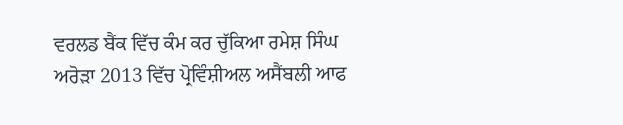ਵਰਲਡ ਬੈਂਕ ਵਿੱਚ ਕੰਮ ਕਰ ਚੁੱਕਿਆ ਰਮੇਸ਼ ਸਿੰਘ ਅਰੋੜਾ 2013 ਵਿੱਚ ਪ੍ਰੋਵਿੰਸ਼ੀਅਲ ਅਸੈਂਬਲੀ ਆਫ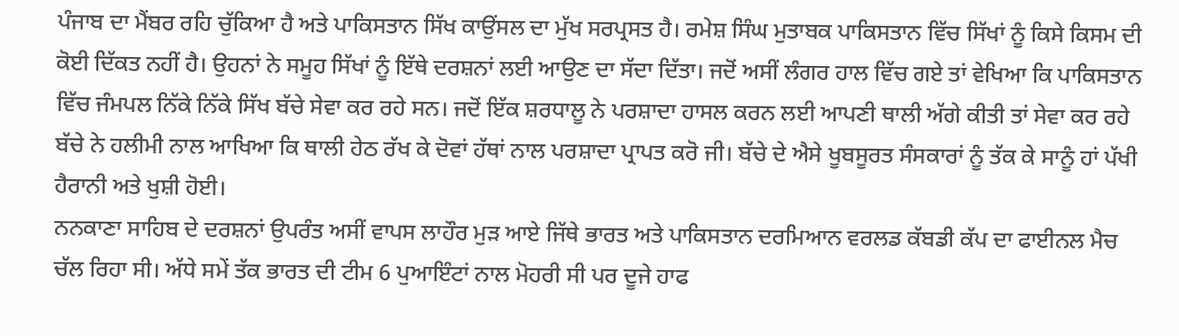ਪੰਜਾਬ ਦਾ ਮੈਂਬਰ ਰਹਿ ਚੁੱਕਿਆ ਹੈ ਅਤੇ ਪਾਕਿਸਤਾਨ ਸਿੱਖ ਕਾਉਂਸਲ ਦਾ ਮੁੱਖ ਸਰਪ੍ਰਸਤ ਹੈ। ਰਮੇਸ਼ ਸਿੰਘ ਮੁਤਾਬਕ ਪਾਕਿਸਤਾਨ ਵਿੱਚ ਸਿੱਖਾਂ ਨੂੰ ਕਿਸੇ ਕਿਸਮ ਦੀ ਕੋਈ ਦਿੱਕਤ ਨਹੀਂ ਹੈ। ਉਹਨਾਂ ਨੇ ਸਮੂਹ ਸਿੱਖਾਂ ਨੂੰ ਇੱਥੇ ਦਰਸ਼ਨਾਂ ਲਈ ਆਉਣ ਦਾ ਸੱਦਾ ਦਿੱਤਾ। ਜਦੋਂ ਅਸੀਂ ਲੰਗਰ ਹਾਲ ਵਿੱਚ ਗਏ ਤਾਂ ਵੇਖਿਆ ਕਿ ਪਾਕਿਸਤਾਨ ਵਿੱਚ ਜੰਮਪਲ ਨਿੱਕੇ ਨਿੱਕੇ ਸਿੱਖ ਬੱਚੇ ਸੇਵਾ ਕਰ ਰਹੇ ਸਨ। ਜਦੋਂ ਇੱਕ ਸ਼ਰਧਾਲੂ ਨੇ ਪਰਸ਼ਾਦਾ ਹਾਸਲ ਕਰਨ ਲਈ ਆਪਣੀ ਥਾਲੀ ਅੱਗੇ ਕੀਤੀ ਤਾਂ ਸੇਵਾ ਕਰ ਰਹੇ ਬੱਚੇ ਨੇ ਹਲੀਮੀ ਨਾਲ ਆਖਿਆ ਕਿ ਥਾਲੀ ਹੇਠ ਰੱਖ ਕੇ ਦੋਵਾਂ ਹੱਥਾਂ ਨਾਲ ਪਰਸ਼ਾਦਾ ਪ੍ਰਾਪਤ ਕਰੋ ਜੀ। ਬੱਚੇ ਦੇ ਐਸੇ ਖੂਬਸੂਰਤ ਸੰਸਕਾਰਾਂ ਨੂੰ ਤੱਕ ਕੇ ਸਾਨੂੰ ਹਾਂ ਪੱਖੀ ਹੈਰਾਨੀ ਅਤੇ ਖੁਸ਼ੀ ਹੋਈ।
ਨਨਕਾਣਾ ਸਾਹਿਬ ਦੇ ਦਰਸ਼ਨਾਂ ਉਪਰੰਤ ਅਸੀਂ ਵਾਪਸ ਲਾਹੌਰ ਮੁੜ ਆਏ ਜਿੱਥੇ ਭਾਰਤ ਅਤੇ ਪਾਕਿਸਤਾਨ ਦਰਮਿਆਨ ਵਰਲਡ ਕੱਬਡੀ ਕੱਪ ਦਾ ਫਾਈਨਲ ਮੈਚ ਚੱਲ ਰਿਹਾ ਸੀ। ਅੱਧੇ ਸਮੇਂ ਤੱਕ ਭਾਰਤ ਦੀ ਟੀਮ 6 ਪੁਆਇੰਟਾਂ ਨਾਲ ਮੋਹਰੀ ਸੀ ਪਰ ਦੂਜੇ ਹਾਫ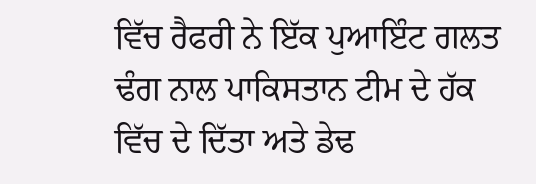ਵਿੱਚ ਰੈਫਰੀ ਨੇ ਇੱਕ ਪੁਆਇੰਟ ਗਲਤ ਢੰਗ ਨਾਲ ਪਾਕਿਸਤਾਨ ਟੀਮ ਦੇ ਹੱਕ ਵਿੱਚ ਦੇ ਦਿੱਤਾ ਅਤੇ ਡੇਢ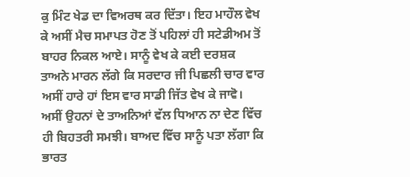ਕੁ ਮਿੰਟ ਖੇਡ ਦਾ ਵਿਅਰਥ ਕਰ ਦਿੱਤਾ। ਇਹ ਮਾਹੌਲ ਵੇਖ ਕੇ ਅਸੀਂ ਮੈਚ ਸਮਾਪਤ ਹੋਣ ਤੋਂ ਪਹਿਲਾਂ ਹੀ ਸਟੇਡੀਅਮ ਤੋਂ ਬਾਹਰ ਨਿਕਲ ਆਏ। ਸਾਨੂੰ ਵੇਖ ਕੇ ਕਈ ਦਰਸ਼ਕ ਤਾਅਨੇ ਮਾਰਨ ਲੱਗੇ ਕਿ ਸਰਦਾਰ ਜੀ ਪਿਛਲੀ ਚਾਰ ਵਾਰ ਅਸੀਂ ਹਾਰੇ ਹਾਂ ਇਸ ਵਾਰ ਸਾਡੀ ਜਿੱਤ ਵੇਖ ਕੇ ਜਾਵੋ। ਅਸੀਂ ਉਹਨਾਂ ਦੇ ਤਾਅਨਿਆਂ ਵੱਲ ਧਿਆਨ ਨਾ ਦੇਣ ਵਿੱਚ ਹੀ ਬਿਹਤਰੀ ਸਮਝੀ। ਬਾਅਦ ਵਿੱਚ ਸਾਨੂੰ ਪਤਾ ਲੱਗਾ ਕਿ ਭਾਰਤ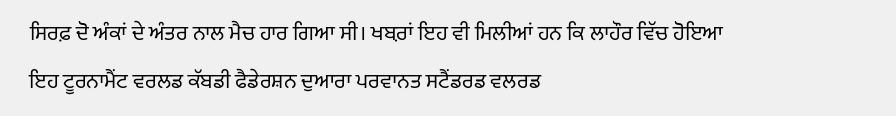ਸਿਰਫ਼ ਦੋ ਅੰਕਾਂ ਦੇ ਅੰਤਰ ਨਾਲ ਮੈਚ ਹਾਰ ਗਿਆ ਸੀ। ਖਬ਼ਰਾਂ ਇਹ ਵੀ ਮਿਲੀਆਂ ਹਨ ਕਿ ਲਾਹੌਰ ਵਿੱਚ ਹੋਇਆ ਇਹ ਟੂਰਨਾਮੈਂਟ ਵਰਲਡ ਕੱਬਡੀ ਫੈਡੇਰਸ਼ਨ ਦੁਆਰਾ ਪਰਵਾਨਤ ਸਟੈਂਡਰਡ ਵਲਰਡ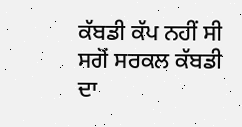ਕੱਬਡੀ ਕੱਪ ਨਹੀਂ ਸੀ ਸਗੋਂ ਸਰਕਲ ਕੱਬਡੀ ਦਾ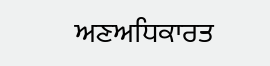ਅਣਅਧਿਕਾਰਤ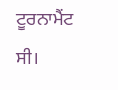ਟੂਰਨਾਮੈਂਟ ਸੀ।